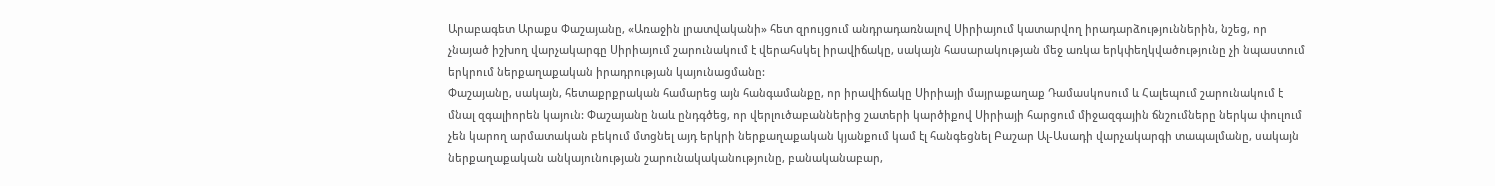Արաբագետ Արաքս Փաշայանը, «Առաջին լրատվականի» հետ զրույցում անդրադառնալով Սիրիայում կատարվող իրադարձություններին, նշեց, որ չնայած իշխող վարչակարգը Սիրիայում շարունակում է վերահսկել իրավիճակը, սակայն հասարակության մեջ առկա երկփեղկվածությունը չի նպաստում երկրում ներքաղաքական իրադրության կայունացմանը:
Փաշայանը, սակայն, հետաքրքրական համարեց այն հանգամանքը, որ իրավիճակը Սիրիայի մայրաքաղաք Դամասկոսում և Հալեպում շարունակում է մնալ զգալիորեն կայուն: Փաշայանը նաև ընդգծեց, որ վերլուծաբաններից շատերի կարծիքով Սիրիայի հարցում միջազգային ճնշումները ներկա փուլում չեն կարող արմատական բեկում մտցնել այդ երկրի ներքաղաքական կյանքում կամ էլ հանգեցնել Բաշար Ալ-Ասադի վարչակարգի տապալմանը, սակայն ներքաղաքական անկայունության շարունակականությունը, բանականաբար,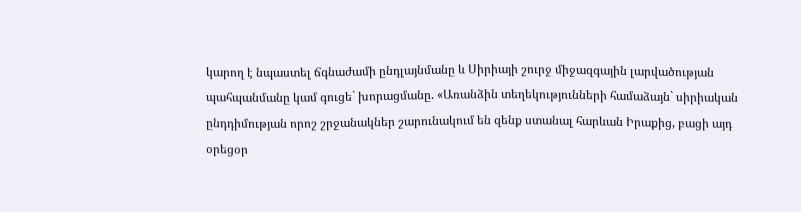կարող է նպաստել ճգնաժամի ընդլայնմանը և Սիրիայի շուրջ միջազգային լարվածության պահպանմանը կամ գուցե` խորացմանը. «Առանձին տեղեկությունների համաձայն` սիրիական ընդդիմության որոշ շրջանակներ շարունակում են զենք ստանալ հարևան Իրաքից, բացի այդ օրեցօր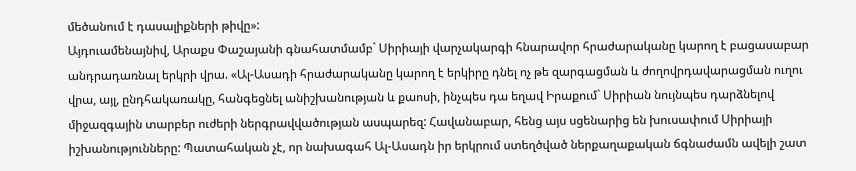մեծանում է դասալիքների թիվը»:
Այդուամենայնիվ, Արաքս Փաշայանի գնահատմամբ` Սիրիայի վարչակարգի հնարավոր հրաժարականը կարող է բացասաբար անդրադառնալ երկրի վրա. «Ալ-Ասադի հրաժարականը կարող է երկիրը դնել ոչ թե զարգացման և ժողովրդավարացման ուղու վրա, այլ, ընդհակառակը, հանգեցնել անիշխանության և քաոսի, ինչպես դա եղավ Իրաքում` Սիրիան նույնպես դարձնելով միջազգային տարբեր ուժերի ներգրավվածության ասպարեզ: Հավանաբար, հենց այս սցենարից են խուսափում Սիրիայի իշխանությունները: Պատահական չէ, որ նախագահ Ալ-Ասադն իր երկրում ստեղծված ներքաղաքական ճգնաժամն ավելի շատ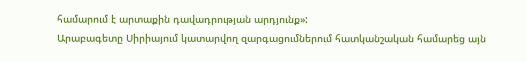համարում է արտաքին դավադրության արդյունք»:
Արաբագետը Սիրիայում կատարվող զարգացումներում հատկանշական համարեց այն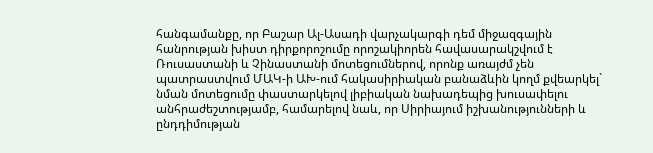հանգամանքը, որ Բաշար Ալ-Ասադի վարչակարգի դեմ միջազգային հանրության խիստ դիրքորոշումը որոշակիորեն հավասարակշվում է Ռուսաստանի և Չինաստանի մոտեցումներով, որոնք առայժմ չեն պատրաստվում ՄԱԿ-ի ԱԽ-ում հակասիրիական բանաձևին կողմ քվեարկել` նման մոտեցումը փաստարկելով լիբիական նախադեպից խուսափելու անհրաժեշտությամբ, համարելով նաև, որ Սիրիայում իշխանությունների և ընդդիմության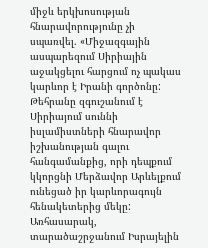միջև երկխոսության հնարավորությունը չի սպառվել. «Միջազգային ասպարեզում Սիրիային աջակցելու հարցում ոչ պակաս կարևոր է Իրանի գործոնը: Թեհրանը զգուշանում է Սիրիայում սուննի իսլամիստների հնարավոր իշխանության գալու հանգամանքից, որի դեպքում կկորցնի Մերձավոր Արևելքում ունեցած իր կարևորագույն հենակետերից մեկը: Առհասարակ, տարածաշրջանում Իսրայելին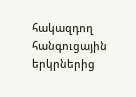հակազդող հանգուցային երկրներից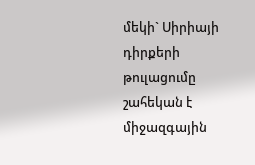մեկի` Սիրիայի դիրքերի թուլացումը շահեկան է միջազգային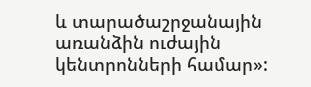և տարածաշրջանային առանձին ուժային կենտրոնների համար»: